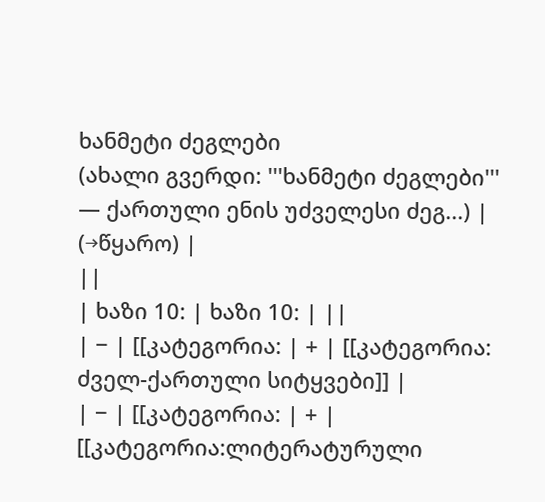ხანმეტი ძეგლები
(ახალი გვერდი: '''ხანმეტი ძეგლები''' — ქართული ენის უძველესი ძეგ...) |
(→წყარო) |
||
| ხაზი 10: | ხაზი 10: | ||
| − | [[კატეგორია: | + | [[კატეგორია: ძველ-ქართული სიტყვები]] |
| − | [[კატეგორია: | + | [[კატეგორია:ლიტერატურული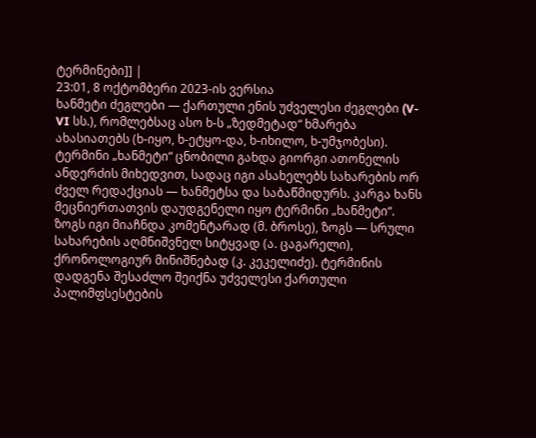ტერმინები]] |
23:01, 8 ოქტომბერი 2023-ის ვერსია
ხანმეტი ძეგლები — ქართული ენის უძველესი ძეგლები (V-VI სს.), რომლებსაც ასო ხ-ს „ზედმეტად“ ხმარება ახასიათებს (ხ-იყო, ხ-ეტყო-და, ხ-იხილო, ხ-უმჯობესი). ტერმინი „ხანმეტი“ ცნობილი გახდა გიორგი ათონელის ანდერძის მიხედვით, სადაც იგი ასახელებს სახარების ორ ძველ რედაქციას — ხანმეტსა და საბაწმიდურს. კარგა ხანს მეცნიერთათვის დაუდგენელი იყო ტერმინი „ხანმეტი“. ზოგს იგი მიაჩნდა კომენტარად (მ. ბროსე), ზოგს — სრული სახარების აღმნიშვნელ სიტყვად (ა. ცაგარელი), ქრონოლოგიურ მინიშნებად (კ. კეკელიძე). ტერმინის დადგენა შესაძლო შეიქნა უძველესი ქართული პალიმფსესტების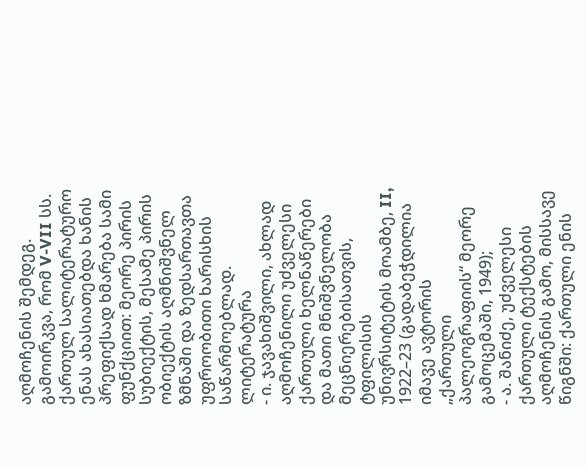აღმოჩენის შემდეგ. გამოირკვა, რომ V-VII სს. ქართულ სალიტერატურო ენას ახასიათებდა ხანის პრეფიქსად ხმარება სამი ფუნქციით: მეორე პირის სუბიექტის, მესამე პირის ობიექტის აღმნიშვნელ ზმნაში და ზედსართავთა უფროობითი ხარისხის საწარმოებლად.
ლიტერატურა
- ი. ჯავახიშვილი, ახლად აღმოჩენილი უძველესი ქართული ხელნაწერები და მათი მნიშვნელობა მეცნიერებისათვის, ტფილისის უნივრსიტეტის მოამბე, II, 1922–23 (გადაბეჭდილია იმავე ავტორის „ქართული პალეოგრაფიის“ მეორე გამოცემაში, 1949);
- ა. შანიძე, უძველესი ქართული ტექსტების აღმოჩენის გამო, მისსავე წიგნში: ქართული ენის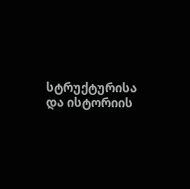სტრუქტურისა და ისტორიის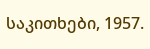საკითხები, 1957.